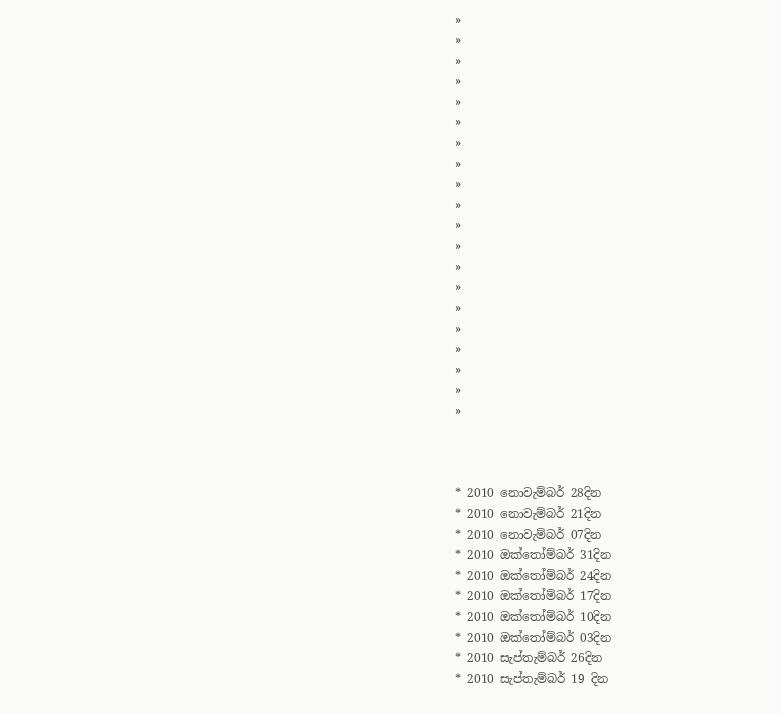»
»
»
»
»
»
»
»
»
»
»
»
»
»
»
»
»
»
»
»



* 2010 නොවැම්බර් 28දින
* 2010 නොවැම්බර් 21දින
* 2010 නොවැම්බර් 07දින
* 2010 ඔක්තෝම්බර් 31දින
* 2010 ඔක්තෝම්බර් 24දින
* 2010 ඔක්තෝම්බර් 17දින
* 2010 ඔක්තෝම්බර් 10දින
* 2010 ඔක්තෝම්බර් 03දින
* 2010 සැප්තැම්බර් 26දින
* 2010 සැප්තැම්බර් 19 දින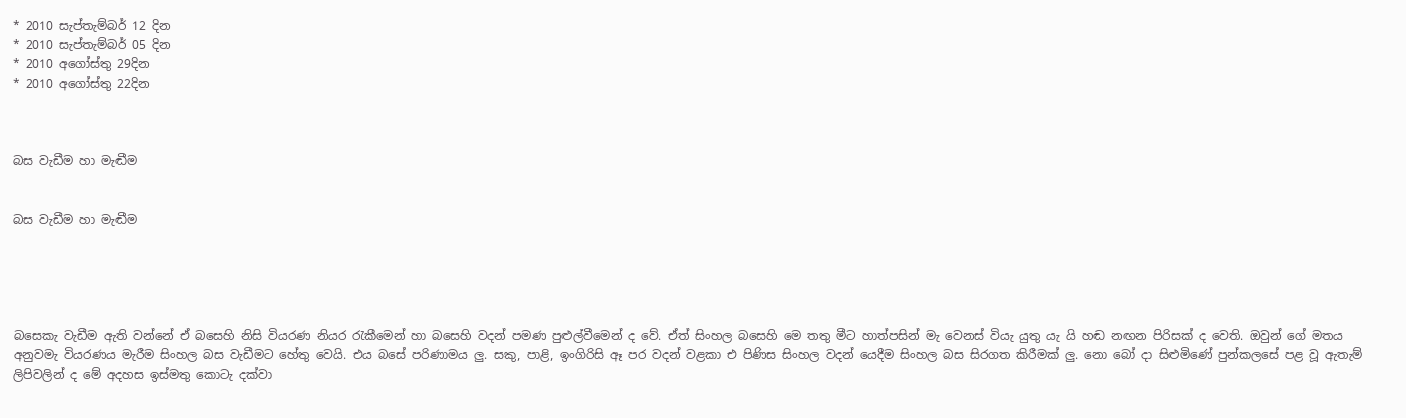* 2010 සැප්තැම්බර් 12 දින
* 2010 සැප්තැම්බර් 05 දින
* 2010 අගෝස්තු 29දින
* 2010 අගෝස්තු 22දින



බස වැඩීම හා මැඬීම


බස වැඩීම හා මැඬීම





බසෙකැ වැඩීම ඇති වන්නේ ඒ බසෙහි නිසි වියරණ නියර රැකීමෙන් හා බසෙහි වදන් පමණ පුළුල්වීමෙන් ද වේ. ඒත් සිංහල බසෙහි මෙ තතු මීට හාත්පසින් මැ වෙනස් වියැ යුතු යැ යි හඬ නඟන පිරිසක් ද වෙති. ඔවුන් ගේ මතය අනුවමැ වියරණය මැරීම සිංහල බස වැඩීමට හේතු වෙයි. එය බසේ පරිණාමය ලු. සකු, පාළි, ඉංගිරිසි ඈ පර වදන් වළකා එ පිණිස සිංහල වදන් යෙදීම සිංහල බස සිරගත කිරීමක් ලු. නො බෝ දා සිළුමිණේ පුන්කලසේ පළ වූ ඇතැම් ලිපිවලින් ද මේ අදහස ඉස්මතු කොටැ දක්වා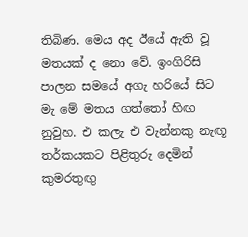තිබිණ. මෙය අද ඊයේ ඇති වූ මතයක් ද නො වේ. ඉංගිරිසි පාලන සමයේ අගැ හරියේ සිට මැ මේ මතය ගත්තෝ හිඟ නුවුහ. එ කලැ එ වැන්නකු නැඟූ තර්කයකට පිළිතුරු දෙමින් කුමරතුඟු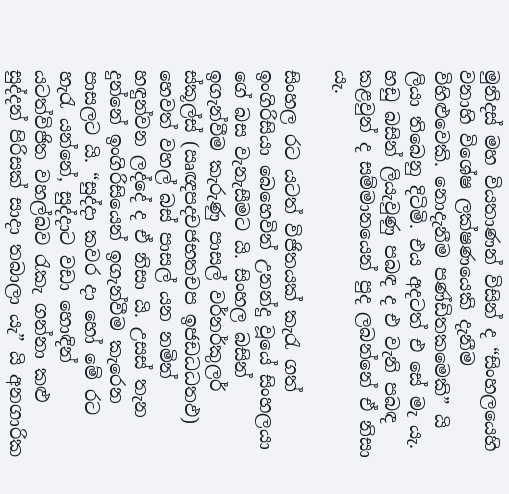මුනිදස් මහ වියතාණන් විසින් ද “සිංහලයෙහි වනාහි විශේෂ ලක්ෂණයෙකි දැනීම විහිළුවෙකි. නොදැනීම පණ්ඩිතකමෙකි” යි ලියා තිබෙනු දිටිමි. එය අදටත් එ සේ මැ යැ. හඩු බසින් ලියැවුණු පබඳ ද එ වැනි පබඳ කළවුන් ද සම්මානයෙන් පුද ලබන්නේ ඒ නිසා යැ.

සිංහල රට යටත් විජිතයක් කැරැ ගත් ඉංගිරිසියා බෙහෙවින් උනන්දු වූයේ සිංහලයා ගේ බස වැනැසීමට යි. සිංහල බසින් ඉගැන්වීම කැරුණු පාසල් වර්නර්කුලර් ස්කූල්ස් (ඍඥපදචජභතචප ඉජඩධධතඵ) හෙවත් වහල් බස් පාසල් යන නමින් හඳුන්වන ලද්දේ ද ඒ නිසා යි. උසස් තැන දුන්නේ ඉංගිරිසියෙන් ඉගැන්වීම කැරෙන පාසලට යි. “සුද්දා කවර දා හෝ මේ රට හැරැ යන්නේ, සුද්දාට වඩා හොඳින් යටත්විජිත වහල්බව රැකැ ගන්නා කළු සුද්දන් පිරිසක් සාදා තබාලා යැ” යි අනගාරික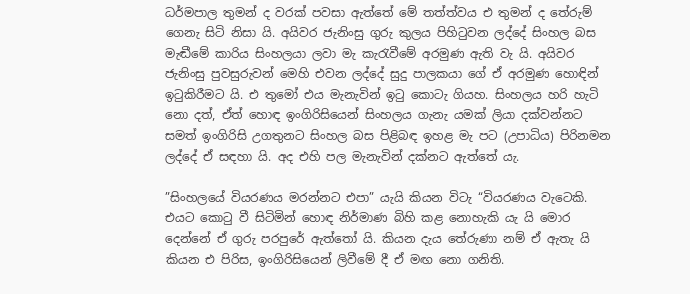ධර්මපාල තුමන් ද වරක් පවසා ඇත්තේ මේ තත්ත්වය එ තුමන් ද තේරුම් ගෙනැ සිටි නිසා යි. අයිවර ජැනිංසු ගුරු කුලය පිහිටුවන ලද්දේ සිංහල බස මැඬීමේ කාරිය සිංහලයා ලවා මැ කැරැවීමේ අරමුණ ඇති වැ යි. අයිවර ජැනිංසු පුවසුරුවන් මෙහි එවන ලද්දේ සුදු පාලකයා ගේ ඒ අරමුණ හොඳින් ඉටුකිරීමට යි. එ තුමෝ එය මැනැවින් ඉටු කොටැ ගියහ. සිංහලය හරි හැටි නො දත්, ඒත් හොඳ ඉංගිරිසියෙන් සිංහලය ගැනැ යමක් ලියා දක්වන්නට සමත් ඉංගිරිසි උගතුනට සිංහල බස පිළිබඳ ඉහළ මැ පට (උපාධිය) පිරිනමන ලද්දේ ඒ සඳහා යි. අද එහි පල මැනැවින් දක්නට ඇත්තේ යැ.

”සිංහලයේ වියරණය මරන්නට එපා” යැයි කියන විටැ “වියරණය වැටෙකි. එයට කොටු වී සිටිමින් හොඳ නිර්මාණ බිහි කළ නොහැකි යැ යි මොර දෙන්නේ ඒ ගුරු පරපුරේ ඇත්තෝ යි. කියන දැය තේරුණා නම් ඒ ඇතැ යි කියන එ පිරිස, ඉංගිරිසියෙන් ලිවීමේ දී ඒ මඟ නො ගනිති.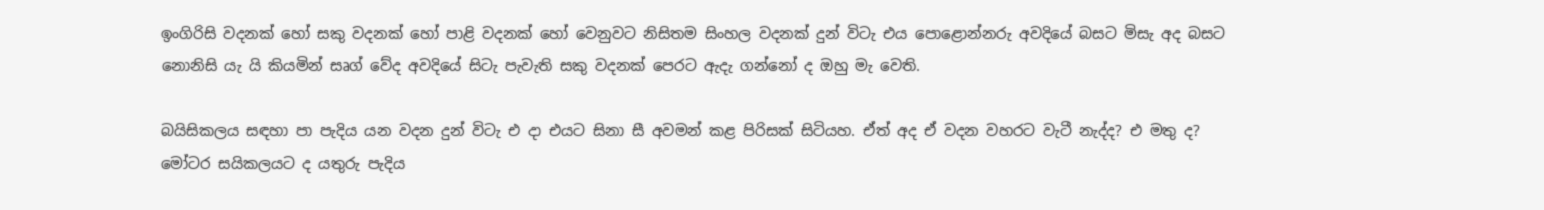ඉංගිරිසි වදනක් හෝ සකු වදනක් හෝ පාළි වදනක් හෝ වෙනුවට නිසිතම සිංහල වදනක් දුන් විටැ එය පොළොන්නරු අවදියේ බසට මිසැ අද බසට නොනිසි යැ යි කියමින් සෘග් වේද අවදියේ සිටැ පැවැති සකු වදනක් පෙරට ඇදැ ගන්නෝ ද ඔහු මැ වෙති.

බයිසිකලය සඳහා පා පැදිය යන වදන දුන් විටැ එ දා එයට සිනා සී අවමන් කළ පිරිසක් සිටියහ. ඒත් අද ඒ වදන වහරට වැටී නැද්ද? එ මතු ද? මෝටර සයිකලයට ද යතුරු පැදිය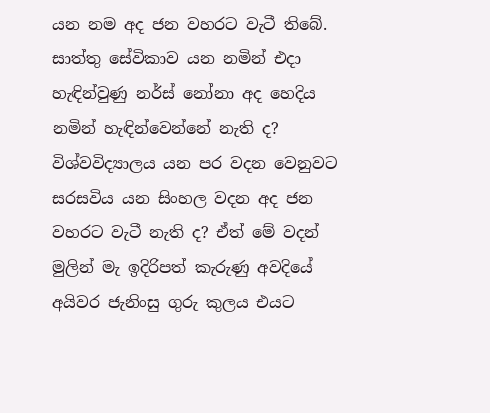යන නම අද ජන වහරට වැටී තිබේ. සාත්තු සේවිකාව යන නමින් එදා හැඳින්වුණු නර්ස් නෝනා අද හෙදිය නමින් හැඳින්වෙන්නේ නැති ද? විශ්වවිද්‍යාලය යන පර වදන වෙනුවට සරසවිය යන සිංහල වදන අද ජන වහරට වැටී නැති ද? ඒත් මේ වදන් මුලින් මැ ඉදිරිපත් කැරුණු අවදියේ අයිවර ජැනිංසු ගුරු කුලය එයට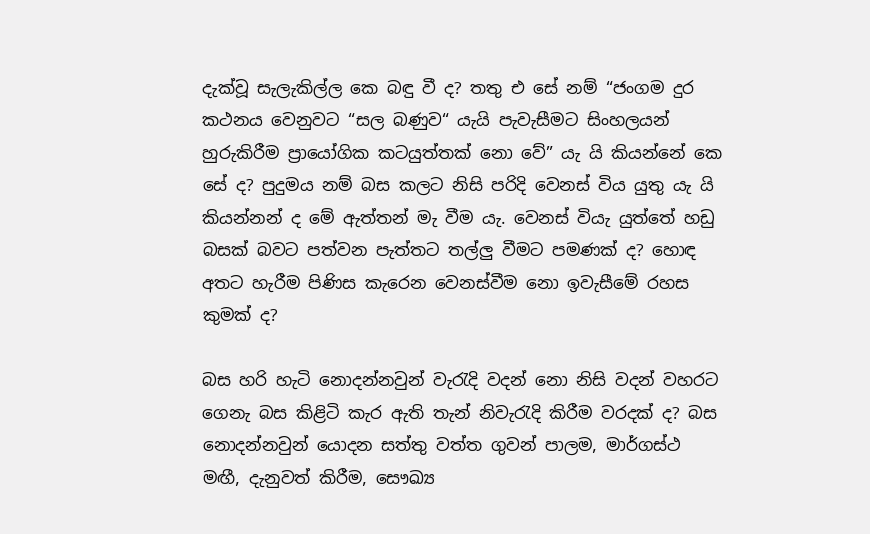දැක්වූ සැලැකිල්ල කෙ බඳු වී ද? තතු එ සේ නම් “ජංගම දුර කථනය වෙනුවට “සල බණුව“ යැයි පැවැසීමට සිංහලයන් හුරුකිරීම ප්‍රායෝගික කටයුත්තක් නො වේ” යැ යි කියන්නේ කෙ සේ ද? පුදුමය නම් බස කලට නිසි පරිදි වෙනස් විය යුතු යැ යි කියන්නන් ද මේ ඇත්තන් මැ වීම යැ. වෙනස් වියැ යුත්තේ හඩු බසක් බවට පත්වන පැත්තට තල්ලු වීමට පමණක් ද? හොඳ අතට හැරීම පිණිස කැරෙන වෙනස්වීම නො ඉවැසීමේ රහස කුමක් ද?

බස හරි හැටි නොදන්නවුන් වැරැදි වදන් නො නිසි වදන් වහරට ගෙනැ බස කිළිටි කැර ඇති තැන් නිවැරැදි කිරීම වරදක් ද? බස නොදන්නවුන් යොදන සත්තු වත්ත ගුවන් පාලම, මාර්ගස්ථ මඟී, දැනුවත් කිරීම, සෞඛ්‍ය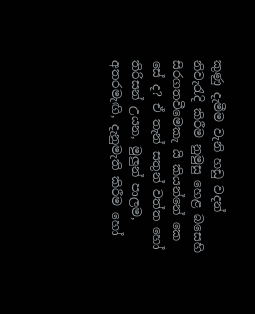කුණු දැමීම වැනි හඩු වදන් නිවැරැදි කිරීම නුමුසු හෙළ බසෙහි සිරගතවීමෙකැ යි කියන්නේ කෙ සේ ද? ඒ තැන් සතුන් වත්ත හෝ තිරිසන් උයන, මුලුන් පාලම, අතරමැඟි, දැනුමැති කිරීම හෝ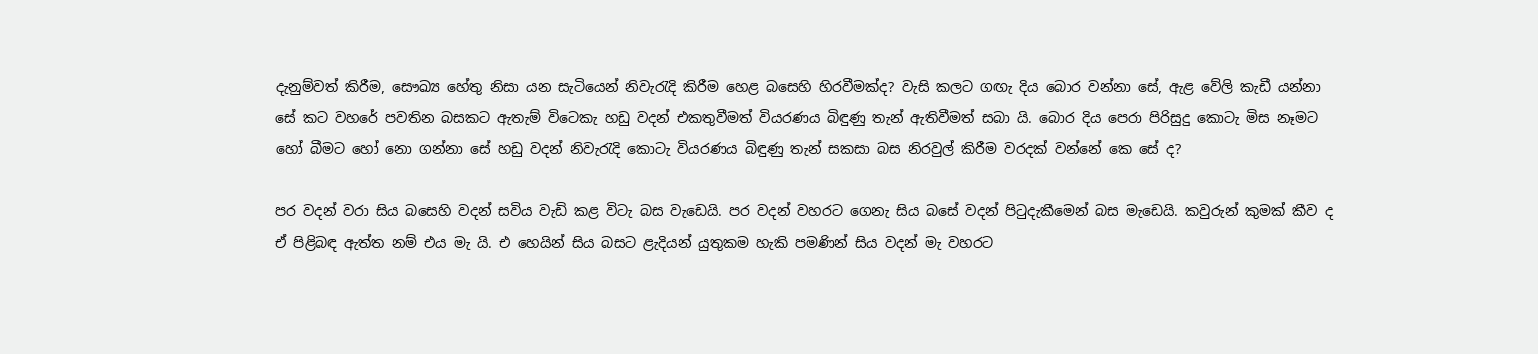දැනුම්වත් කිරීම, සෞඛ්‍ය හේතු නිසා යන සැටියෙන් නිවැරැදි කිරීම හෙළ බසෙහි හිරවීමක්ද? වැසි කලට ගඟැ දිය බොර වන්නා සේ, ඇළ වේලි කැඩී යන්නා සේ කට වහරේ පවතින බසකට ඇතැම් විටෙකැ හඩු වදන් එකතුවීමත් වියරණය බිඳුණු තැන් ඇතිවීමත් සබා යි. බොර දිය පෙරා පිරිසුදු කොටැ මිස නෑමට හෝ බීමට හෝ නො ගන්නා සේ හඩු වදන් නිවැරැදි කොටැ වියරණය බිඳුණු තැන් සකසා බස නිරවුල් කිරීම වරදක් වන්නේ කෙ සේ ද?

පර වදන් වරා සිය බසෙහි වදන් සවිය වැඩි කළ විටැ බස වැඩෙයි. පර වදන් වහරට ගෙනැ සිය බසේ වදන් පිටුදැකීමෙන් බස මැඩෙයි. කවුරුන් කුමක් කීව ද ඒ පිළිබඳ ඇත්ත නම් එය මැ යි. එ හෙයින් සිය බසට ළැදියන් යුතුකම හැකි පමණින් සිය වදන් මැ වහරට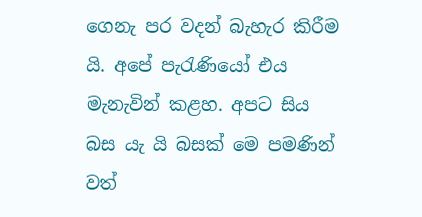ගෙනැ පර වදන් බැහැර කිරීම යි. අපේ පැරැණියෝ එය මැනැවින් කළහ. අපට සිය බස යැ යි බසක් මෙ පමණින් වත්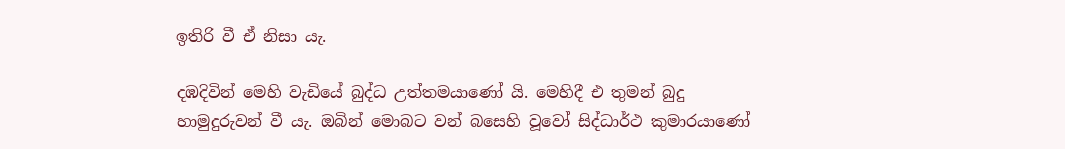ඉතිරි වී ඒ නිසා යැ.

දඹදිවින් මෙහි වැඩියේ බුද්ධ උත්තමයාණෝ යි. මෙහිදී එ තුමන් බුදු හාමුදුරුවන් වී යැ. ඔබින් මොබට වන් බසෙහි වූවෝ සිද්ධාර්ථ කුමාරයාණෝ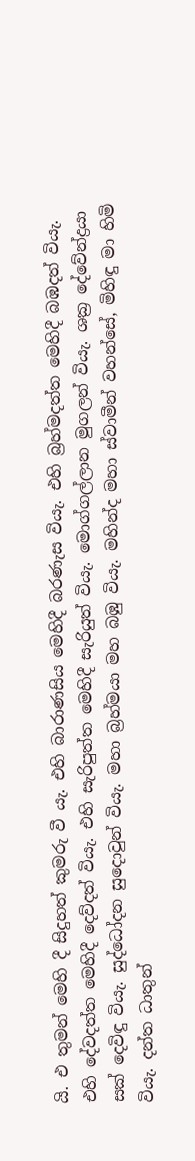යි. එ තුමන් මෙහි දී සිදුහත් කුමරු වී යැ. එහි බාරාණසිය මෙහිදී බරණැස වියැ. එහි බ්‍රහ්මදත්ත මෙහිදී බඹදත් වියැ. එහි දේවදත්ත මෙහිදී දෙව්දත් වියැ. එහි සැරිපුත්ත මෙහිදී සැරියුත් වියැ. මොග්ගල්ලාන මුගලන් වියැ. ශක්‍ර දේවේන්ද්‍රයා සක් දෙවිඳු වියැ. සුද්ධෝදන සුදොවුන් වියැ. මහා බ්‍රහ්මයා මහ බඹු වියැ. මහින්ද මහා ස්වාමීන් වහන්සේ, මිහිඳු මා හිමි වියැ. දන්ත ධාතුන්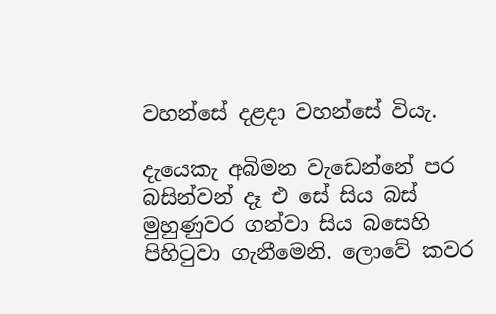වහන්සේ දළදා වහන්සේ වියැ.

දැයෙකැ අබිමන වැඩෙන්නේ පර බසින්වන් දෑ එ සේ සිය බස් මුහුණුවර ගන්වා සිය බසෙහි පිහිටුවා ගැනීමෙනි. ලොවේ කවර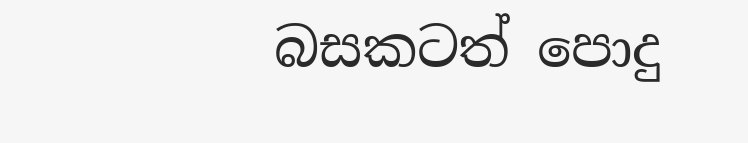බසකටත් පොදු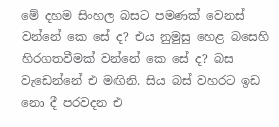මේ දහම සිංහල බසට පමණක් වෙනස් වන්නේ කෙ සේ ද? එය නුමුසු හෙළ බසෙහි හිරගතවීමක් වන්නේ කෙ සේ ද? බස වැඩෙන්නේ එ මඟිනි. සිය බස් වහරට ඉඩ නො දී පරවදන එ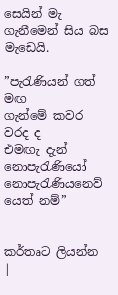සෙයින් මැ ගැනීමෙන් සිය බස මැඩෙයි.

”පැරැණියන් ගත් මඟ
ගැන්මේ කවර වරද ද
එමඟැ දැන් නොපැරැණියෝ
නොපැරැණියනෙව් යෙත් නම්”


කර්තෘට ලියන්න |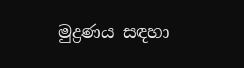මුද්‍රණය සඳහා